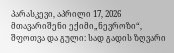პარასკევი, აპრილი 17, 2026
მთავარიშენი ექიმი„ნევროზი“, შფოთვა და გული: სად გადის ზღვარი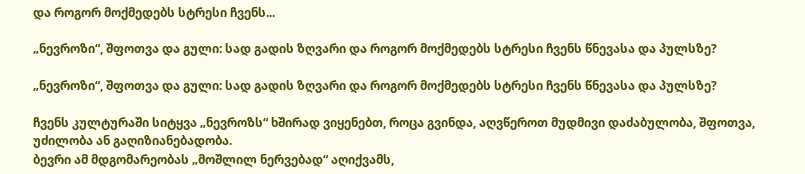და როგორ მოქმედებს სტრესი ჩვენს...

„ნევროზი“, შფოთვა და გული: სად გადის ზღვარი და როგორ მოქმედებს სტრესი ჩვენს წნევასა და პულსზე?

„ნევროზი“, შფოთვა და გული: სად გადის ზღვარი და როგორ მოქმედებს სტრესი ჩვენს წნევასა და პულსზე?

ჩვენს კულტურაში სიტყვა „ნევროზს“ ხშირად ვიყენებთ, როცა გვინდა, აღვწეროთ მუდმივი დაძაბულობა, შფოთვა, უძილობა ან გაღიზიანებადობა.
ბევრი ამ მდგომარეობას „მოშლილ ნერვებად“ აღიქვამს,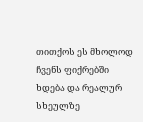თითქოს ეს მხოლოდ ჩვენს ფიქრებში ხდება და რეალურ სხეულზე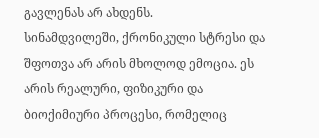გავლენას არ ახდენს.
სინამდვილეში, ქრონიკული სტრესი და შფოთვა არ არის მხოლოდ ემოცია. ეს არის რეალური, ფიზიკური და ბიოქიმიური პროცესი, რომელიც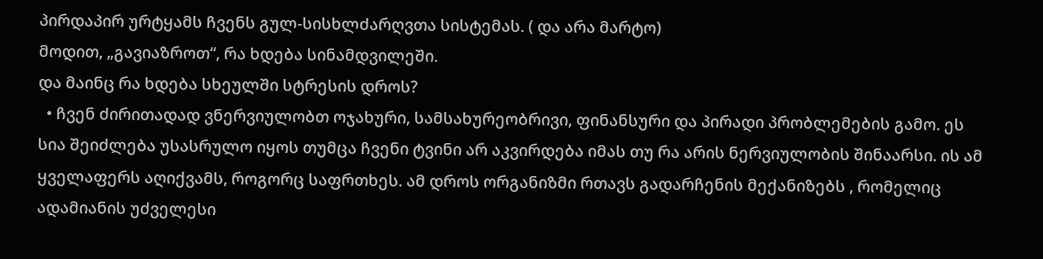პირდაპირ ურტყამს ჩვენს გულ-სისხლძარღვთა სისტემას. ( და არა მარტო)
მოდით, „გავიაზროთ“, რა ხდება სინამდვილეში.
და მაინც რა ხდება სხეულში სტრესის დროს?
  • ჩვენ ძირითადად ვნერვიულობთ ოჯახური, სამსახურეობრივი, ფინანსური და პირადი პრობლემების გამო. ეს სია შეიძლება უსასრულო იყოს თუმცა ჩვენი ტვინი არ აკვირდება იმას თუ რა არის ნერვიულობის შინაარსი. ის ამ ყველაფერს აღიქვამს, როგორც საფრთხეს. ამ დროს ორგანიზმი რთავს გადარჩენის მექანიზებს , რომელიც ადამიანის უძველესი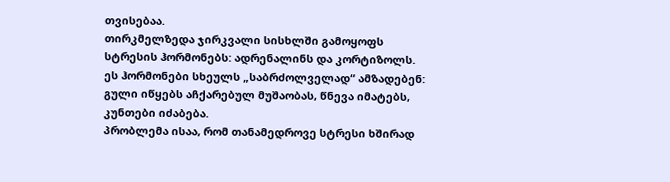თვისებაა.
თირკმელზედა ჯირკვალი სისხლში გამოყოფს სტრესის ჰორმონებს: ადრენალინს და კორტიზოლს.
ეს ჰორმონები სხეულს „საბრძოლველად“ ამზადებენ: გული იწყებს აჩქარებულ მუშაობას, წნევა იმატებს, კუნთები იძაბება.
პრობლემა ისაა, რომ თანამედროვე სტრესი ხშირად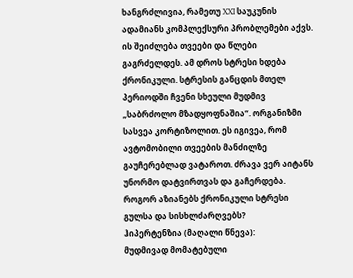ხანგრძლივია, რამეთუ XXI საუკუნის ადამიანს კომპლექსური პრობლემები აქვს. ის შეიძლება თვეები და წლები გაგრძელდეს. ამ დროს სტრესი ხდება ქრონიკული. სტრესის განცდის მთელ პერიოდში ჩვენი სხეული მუდმივ „საბრძოლო მზადყოფნაშია“. ორგანიზმი სასვეა კორტიზოლით. ეს იგივეა, რომ ავტომობილი თვეების მანძილზე გაუჩერებლად ვატაროთ. ძრავა ვერ აიტანს უნორმო დატვირთვას და გაჩერდება.
როგორ აზიანებს ქრონიკული სტრესი გულსა და სისხლძარღვებს?
ჰიპერტენზია (მაღალი წნევა):
მუდმივად მომატებული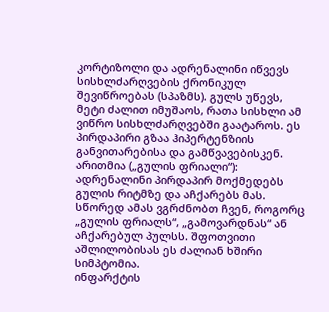კორტიზოლი და ადრენალინი იწვევს სისხლძარღვების ქრონიკულ შევიწროებას (სპაზმს). გულს უწევს, მეტი ძალით იმუშაოს, რათა სისხლი ამ ვიწრო სისხლძარღვებში გაატაროს. ეს პირდაპირი გზაა ჰიპერტენზიის განვითარებისა და გამწვავებისკენ.
არითმია („გულის ფრიალი“):
ადრენალინი პირდაპირ მოქმედებს გულის რიტმზე და აჩქარებს მას. სწორედ ამას ვგრძნობთ ჩვენ, როგორც „გულის ფრიალს“, „გამოვარდნას“ ან აჩქარებულ პულსს. შფოთვითი აშლილობისას ეს ძალიან ხშირი სიმპტომია.
ინფარქტის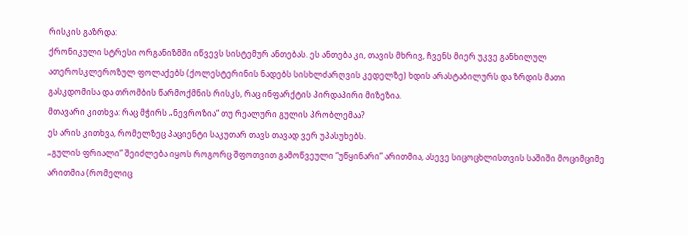რისკის გაზრდა:
ქრონიკული სტრესი ორგანიზმში იწვევს სისტემურ ანთებას. ეს ანთება კი, თავის მხრივ, ჩვენს მიერ უკვე განხილულ ათეროსკლეროზულ ფოლაქებს (ქოლესტერინის ნადებს სისხლძარღვის კედელზე) ხდის არასტაბილურს და ზრდის მათი გასკდომისა და თრომბის წარმოქმნის რისკს, რაც ინფარქტის პირდაპირი მიზეზია.
მთავარი კითხვა: რაც მჭირს „ნევროზია“ თუ რეალური გულის პრობლემაა?
ეს არის კითხვა, რომელზეც პაციენტი საკუთარ თავს თავად ვერ უპასუხებს.
„გულის ფრიალი“ შეიძლება იყოს როგორც შფოთვით გამოწვეული “უწყინარი” არითმია, ასევე სიცოცხლისთვის საშიში მოციმციმე არითმია (რომელიც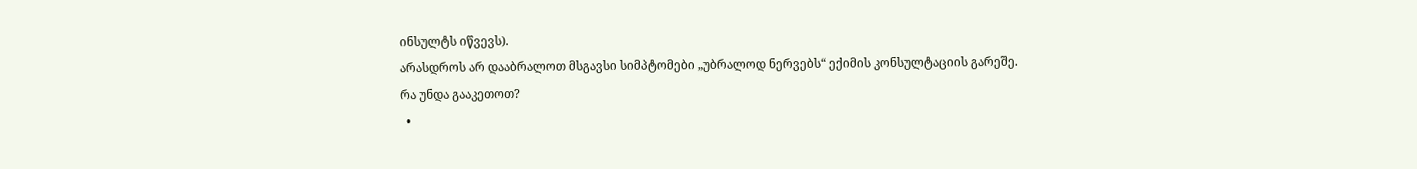ინსულტს იწვევს).
არასდროს არ დააბრალოთ მსგავსი სიმპტომები „უბრალოდ ნერვებს“ ექიმის კონსულტაციის გარეშე.
რა უნდა გააკეთოთ?
  •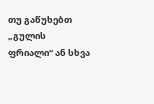თუ გაწუხებთ „გულის ფრიალი“ ან სხვა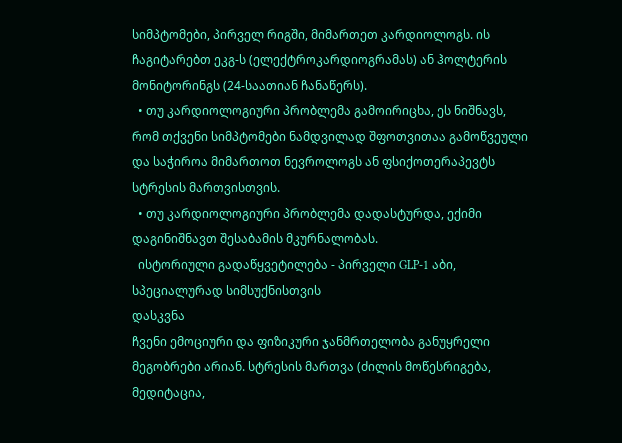სიმპტომები, პირველ რიგში, მიმართეთ კარდიოლოგს. ის ჩაგიტარებთ ეკგ-ს (ელექტროკარდიოგრამას) ან ჰოლტერის მონიტორინგს (24-საათიან ჩანაწერს).
  • თუ კარდიოლოგიური პრობლემა გამოირიცხა, ეს ნიშნავს, რომ თქვენი სიმპტომები ნამდვილად შფოთვითაა გამოწვეული და საჭიროა მიმართოთ ნევროლოგს ან ფსიქოთერაპევტს სტრესის მართვისთვის.
  • თუ კარდიოლოგიური პრობლემა დადასტურდა, ექიმი დაგინიშნავთ შესაბამის მკურნალობას.
  ისტორიული გადაწყვეტილება - პირველი GLP-1 აბი, სპეციალურად სიმსუქნისთვის
დასკვნა
ჩვენი ემოციური და ფიზიკური ჯანმრთელობა განუყრელი მეგობრები არიან. სტრესის მართვა (ძილის მოწესრიგება, მედიტაცია,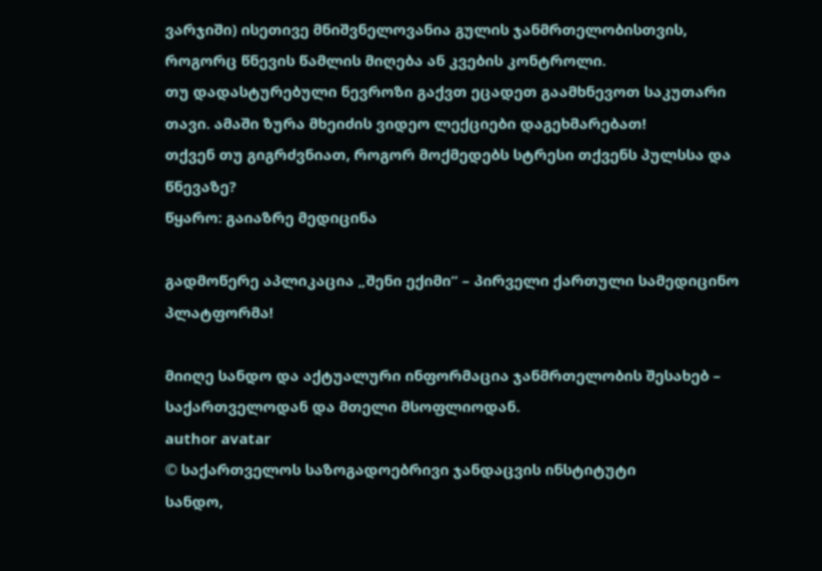ვარჯიში) ისეთივე მნიშვნელოვანია გულის ჯანმრთელობისთვის, როგორც წნევის წამლის მიღება ან კვების კონტროლი.
თუ დადასტურებული ნევროზი გაქვთ ეცადეთ გაამხნევოთ საკუთარი თავი. ამაში ზურა მხეიძის ვიდეო ლექციები დაგეხმარებათ!
თქვენ თუ გიგრძვნიათ, როგორ მოქმედებს სტრესი თქვენს პულსსა და წნევაზე?
წყარო: გაიაზრე მედიცინა

გადმოწერე აპლიკაცია „შენი ექიმი“ – პირველი ქართული სამედიცინო პლატფორმა!

მიიღე სანდო და აქტუალური ინფორმაცია ჯანმრთელობის შესახებ – საქართველოდან და მთელი მსოფლიოდან.
author avatar
© საქართველოს საზოგადოებრივი ჯანდაცვის ინსტიტუტი
სანდო,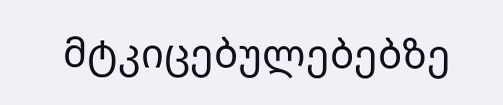მტკიცებულებებზე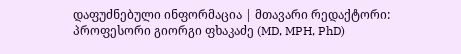დაფუძნებული ინფორმაცია | მთავარი რედაქტორი: პროფესორი გიორგი ფხაკაძე (MD, MPH, PhD)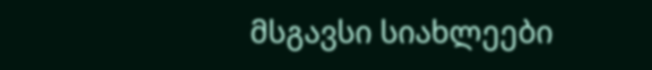მსგავსი სიახლეები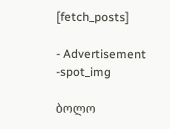[fetch_posts]

- Advertisement -spot_img

ბოლო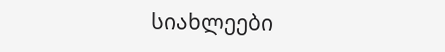სიახლეები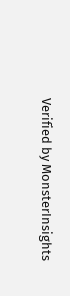Verified by MonsterInsights